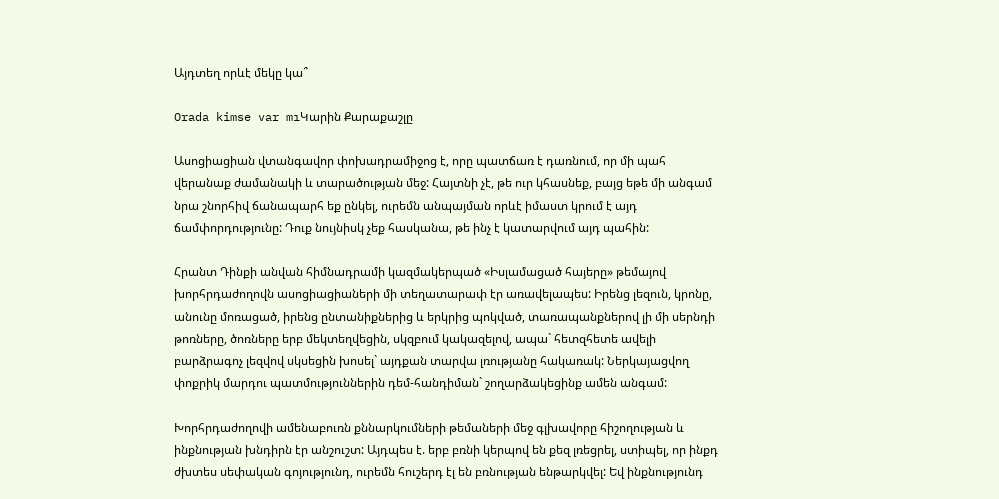Այդտեղ որևէ մեկը կա՞

Orada kimse var mıԿարին Քարաքաշլը

Ասոցիացիան վտանգավոր փոխադրամիջոց է, որը պատճառ է դառնում, որ մի պահ վերանաք ժամանակի և տարածության մեջ: Հայտնի չէ, թե ուր կհասնեք, բայց եթե մի անգամ նրա շնորհիվ ճանապարհ եք ընկել, ուրեմն անպայման որևէ իմաստ կրում է այդ ճամփորդությունը: Դուք նույնիսկ չեք հասկանա, թե ինչ է կատարվում այդ պահին:

Հրանտ Դինքի անվան հիմնադրամի կազմակերպած «Իսլամացած հայերը» թեմայով խորհրդաժողովն ասոցիացիաների մի տեղատարափ էր առավելապես: Իրենց լեզուն, կրոնը, անունը մոռացած, իրենց ընտանիքներից և երկրից պոկված, տառապանքներով լի մի սերնդի թոռները, ծոռները երբ մեկտեղվեցին, սկզբում կակազելով, ապա` հետզհետե ավելի բարձրագոչ լեզվով սկսեցին խոսել` այդքան տարվա լռությանը հակառակ: Ներկայացվող փոքրիկ մարդու պատմություններին դեմ-հանդիման` շողարձակեցինք ամեն անգամ:

Խորհրդաժողովի ամենաբուռն քննարկումների թեմաների մեջ գլխավորը հիշողության և ինքնության խնդիրն էր անշուշտ: Այդպես է. երբ բռնի կերպով են քեզ լռեցրել, ստիպել, որ ինքդ ժխտես սեփական գոյությունդ, ուրեմն հուշերդ էլ են բռնության ենթարկվել: Եվ ինքնությունդ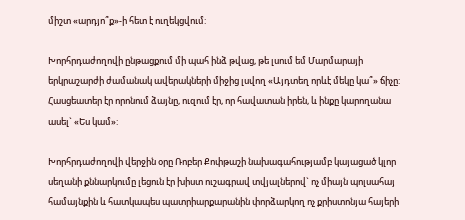միշտ «արդյո՞ք»-ի հետ է ուղեկցվում:

Խորհրդաժողովի ընթացքում մի պահ ինձ թվաց, թե լսում եմ Մարմարայի երկրաշարժի ժամանակ ավերակների միջից լսվող «Այդտեղ որևէ մեկը կա՞» ճիչը: Հասցեատեր էր որոնում ձայնը, ուզում էր, որ հավատան իրեն, և ինքը կարողանա ասել` «Ես կամ»:

Խորհրդաժողովի վերջին օրը Ռոբեր Քոփթաշի նախագահությամբ կայացած կլոր սեղանի քննարկումը լեցուն էր խիստ ուշագրավ տվյալներով` ոչ միայն պոլսահայ համայնքին և հատկապես պատրիարքարանին փորձարկող ոչ քրիստոնյա հայերի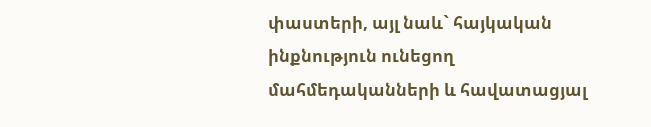փաստերի, այլ նաև` հայկական ինքնություն ունեցող մահմեդականների և հավատացյալ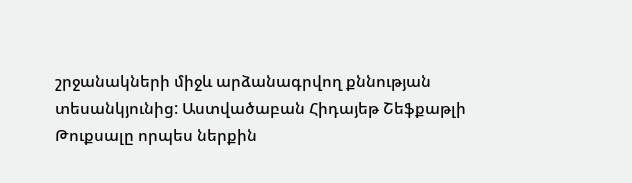շրջանակների միջև արձանագրվող քննության տեսանկյունից: Աստվածաբան Հիդայեթ Շեֆքաթլի Թուքսալը որպես ներքին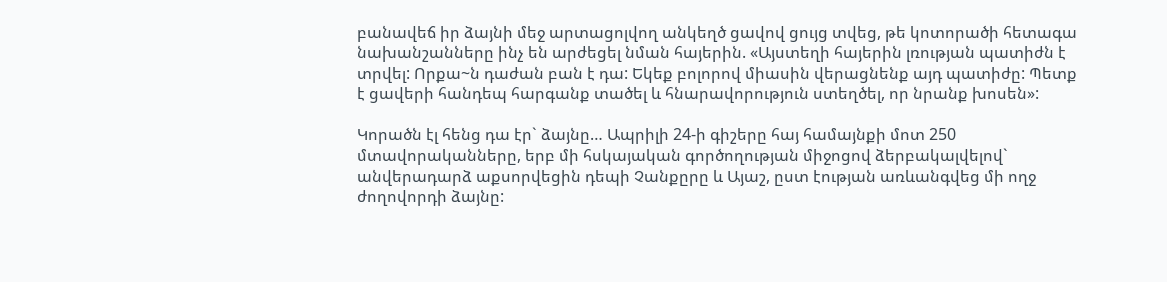բանավեճ իր ձայնի մեջ արտացոլվող անկեղծ ցավով ցույց տվեց, թե կոտորածի հետագա նախանշանները ինչ են արժեցել նման հայերին. «Այստեղի հայերին լռության պատիժն է տրվել: Որքա~ն դաժան բան է դա: Եկեք բոլորով միասին վերացնենք այդ պատիժը: Պետք է ցավերի հանդեպ հարգանք տածել և հնարավորություն ստեղծել, որ նրանք խոսեն»:

Կորածն էլ հենց դա էր` ձայնը… Ապրիլի 24-ի գիշերը հայ համայնքի մոտ 250 մտավորականները, երբ մի հսկայական գործողության միջոցով ձերբակալվելով` անվերադարձ աքսորվեցին դեպի Չանքըրը և Այաշ, ըստ էության առևանգվեց մի ողջ ժողովորդի ձայնը: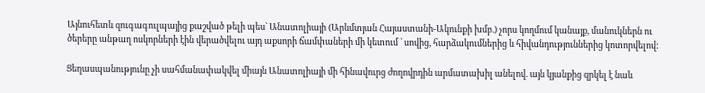Այնուհետև զուգագուլպայից քաշված թելի պես` Անատոլիայի (Արևմտյան Հայաստանի-Ակունքի խմբ.) չորս կողմում կանայք, մանուկներն ու ծերերը անթաղ ոսկորների էին վերածվելու այդ աքսորի ճամփաների մի կետում ` սովից, հարձակումներից և հիվանդություններից կոտորվելով:

Ցեղասպանությունը չի սահմանափակվել միայն Անատոլիայի մի հինավուրց ժողովրդին արմատախիլ անելով. այն կյանքից զրկել է նաև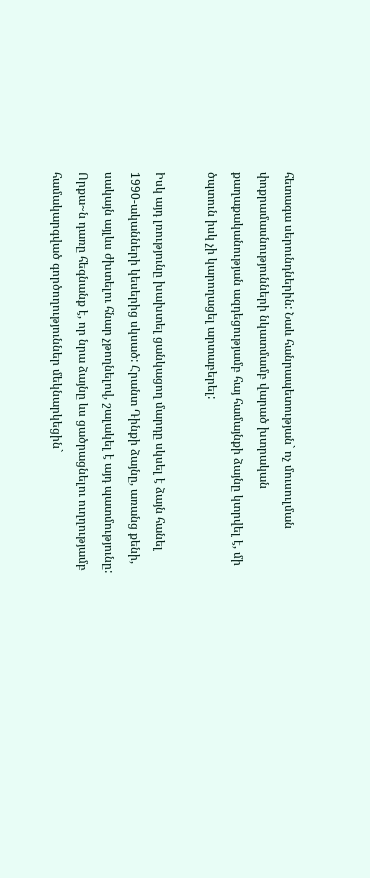հետագա սերունդներին: Նաև հանրապետության` ոչ մուսուլման փոքրամասնությունների նկատմամբ վարած խտրական քաղաքականության ազդեցությամբ հայ համայնքի ձայնը կտրվել է, մի ծպտուն իսկ չի կարողացել արտաբերել:

Իսկ այդ լռությունը խախտել ցանկացող մարդը սկսել է ձայն հանել 1990-ականների կեսերից սկսած: Հրանտ Դինքի ձայնը, առանց քենի, սակայն այլևս ժխտելու հնար չթողնելով, շալակել է այդ պատմությունը: Որքա~ն դառը հեգնանք է, որ նրա ձայնը ևս ցածրացնելու ուղղությամբ համակարգված գործողություններ մեկնարկեցին`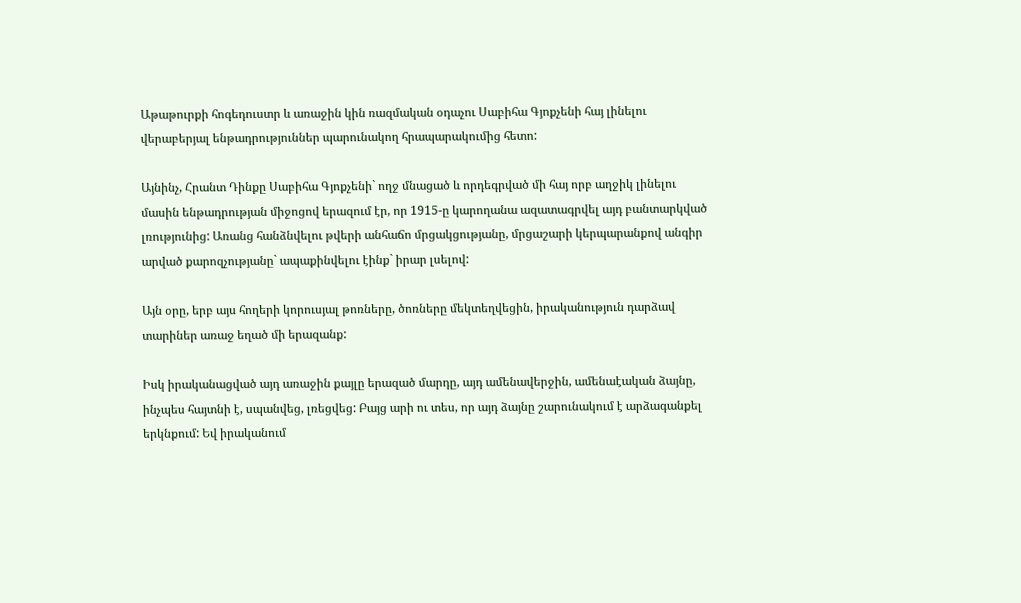Աթաթուրքի հոգեդուստր և առաջին կին ռազմական օդաչու Սաբիհա Գյոքչենի հայ լինելու վերաբերյալ ենթադրություններ պարունակող հրապարակումից հետո:

Այնինչ, Հրանտ Դինքը Սաբիհա Գյոքչենի` ողջ մնացած և որդեգրված մի հայ որբ աղջիկ լինելու մասին ենթադրության միջոցով երազում էր, որ 1915-ը կարողանա ազատագրվել այդ բանտարկված լռությունից: Առանց հանձնվելու թվերի անհաճո մրցակցությանը, մրցաշարի կերպարանքով անգիր արված քարոզչությանը` ապաքինվելու էինք` իրար լսելով:

Այն օրը, երբ այս հողերի կորուսյալ թոռները, ծոռները մեկտեղվեցին, իրականություն դարձավ տարիներ առաջ եղած մի երազանք:

Իսկ իրականացված այդ առաջին քայլը երազած մարդը, այդ ամենավերջին, ամենաէական ձայնը, ինչպես հայտնի է, սպանվեց, լռեցվեց: Բայց արի ու տես, որ այդ ձայնը շարունակում է արձագանքել երկնքում: Եվ իրականում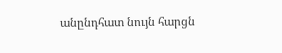անընդհատ նույն հարցն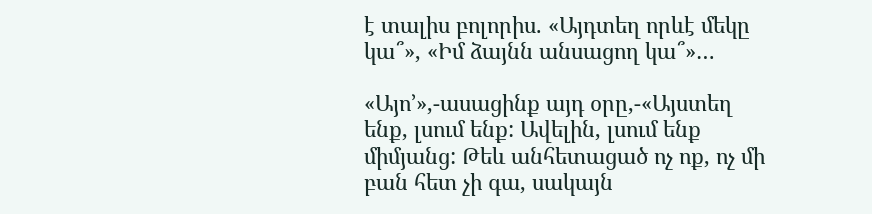է տալիս բոլորիս. «Այդտեղ որևէ մեկը կա՞», «Իմ ձայնն անսացող կա՞»…

«Այո’»,-ասացինք այդ օրը,-«Այստեղ ենք, լսում ենք: Ավելին, լսում ենք միմյանց: Թեև անհետացած ոչ ոք, ոչ մի բան հետ չի գա, սակայն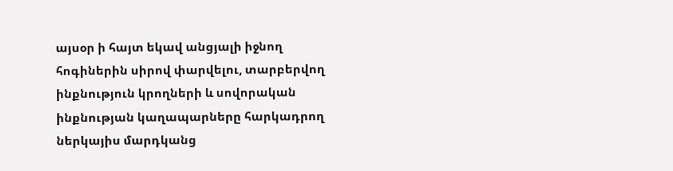այսօր ի հայտ եկավ անցյալի իջնող հոգիներին սիրով փարվելու, տարբերվող ինքնություն կրողների և սովորական ինքնության կաղապարները հարկադրող ներկայիս մարդկանց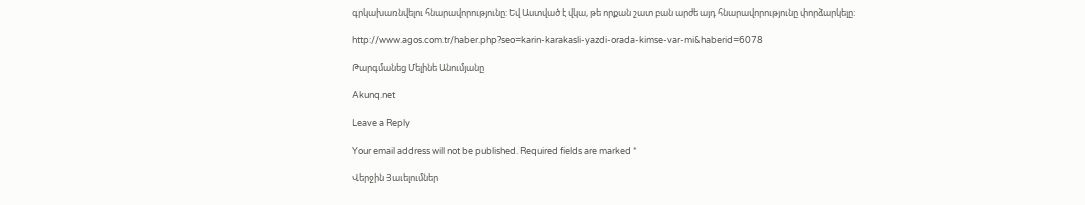գրկախառնվելու հնարավորությունը: Եվ Աստված է վկա, թե որքան շատ բան արժե այդ հնարավորությունը փորձարկելը:

http://www.agos.com.tr/haber.php?seo=karin-karakasli-yazdi-orada-kimse-var-mi&haberid=6078

Թարգմանեց Մելինե Անումյանը

Akunq.net

Leave a Reply

Your email address will not be published. Required fields are marked *

Վերջին Յաւելումներ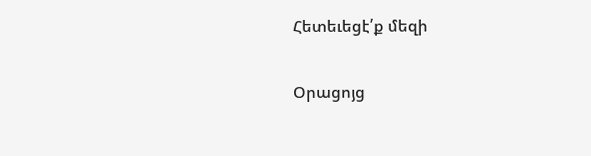Հետեւեցէ՛ք մեզի

Օրացոյց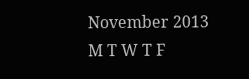November 2013
M T W T F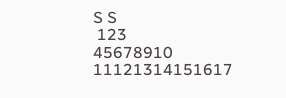S S
 123
45678910
11121314151617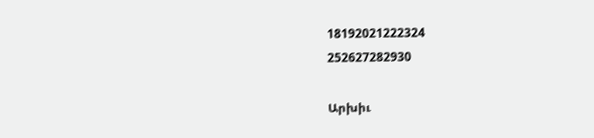18192021222324
252627282930

Արխիւ